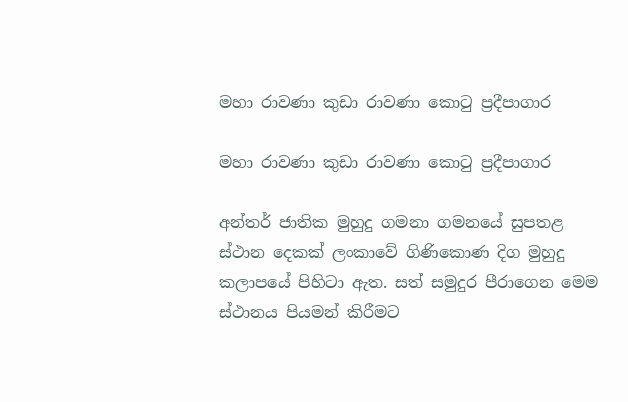මහා රාවණා කුඩා රාවණා කොටු ප්‍රදීපාගාර

මහා රාවණා කුඩා රාවණා කොටු ප්‍රදීපාගාර

අන්තර් ජාතික මුහුදු ගමනා ගමනයේ සුපතළ ස්ථාන දෙකක් ලංකාවේ ගිණිකොණ දිග මුහුදු කලාපයේ පිහිටා ඇත. සත් සමුදුර පීරාගෙන මෙම ස්ථානය පියමන් කිරීමට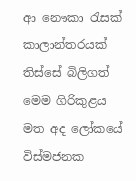ආ නෞකා රැසක් කාලාන්තරයක් තිස්සේ බිලිගත් මෙම ගිරිකුළය මත අද ලෝකයේ විස්මජනක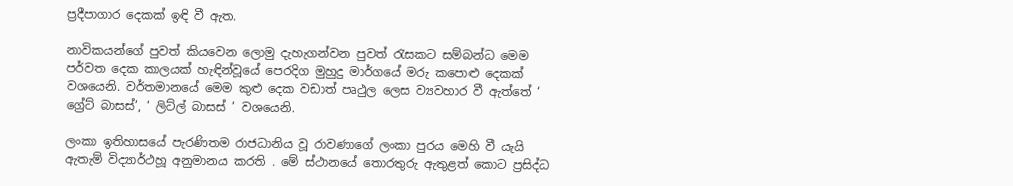ප්‍රදීපාගාර දෙකක් ඉඳි වී ඇත.

නාවිකයන්ගේ පුවත් කියවෙන ලොමු දැහැගන්වන පුවත් රැසකට සම්බන්ධ මෙම පර්වත දෙක කාලයක් හැඳින්වූයේ පෙරදිග මුහුදු මාර්ගයේ මරු කපොළු දෙකක් වශයෙනි. වර්තමානයේ මෙම කුළු දෙක වඩාත් පෘථුල ලෙස ව්‍යවහාර වී ඇත්තේ ‘ ග්‍රේට් බාසස්’, ‘ ලිට්ල් බාසස් ’ වශයෙනි.

ලංකා ඉතිහාසයේ පැරණිතම රාජධානිය වූ රාවණාගේ ලංකා පුරය මෙහි වී යැයි ඇතැම් විද්‍යාර්ථහූ අනුමානය කරති . මේ ස්ථානයේ තොරතුරු ඇතුළත් කොට ප්‍රසිද්ධ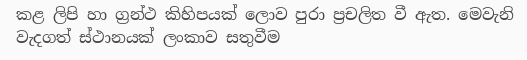කළ ලිපි හා ග්‍රන්ථ කිහිපයක් ලොව පුරා ප්‍රචලිත වී ඇත. මෙවැනි වැදගත් ස්ථානයක් ලංකාව සතුවීම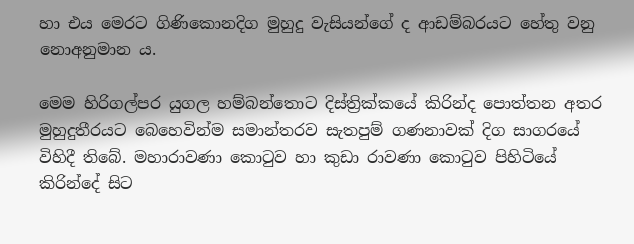හා එය මෙරට ගිණිකොනදිග මුහුදු වැසියන්ගේ ද ආඩම්බරයට හේතු වනු නොඅනුමාන ය.

මෙම හිරිගල්පර යුගල හම්බන්තොට දිස්ත්‍රික්කයේ කිරින්ද පොත්තන අතර මුහුදුතීරයට බෙහෙවින්ම සමාන්තරව සැතපුම් ගණනාවක් දිග සාගරයේ විහිදී තිබේ. මහාරාවණා කොටුව හා කුඩා රාවණා කොටුව පිහිටියේ කිරින්දේ සිට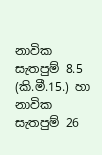නාවික සැතපුම් 8.5 (කි.මී.15.) හා නාවික සැතපුම් 26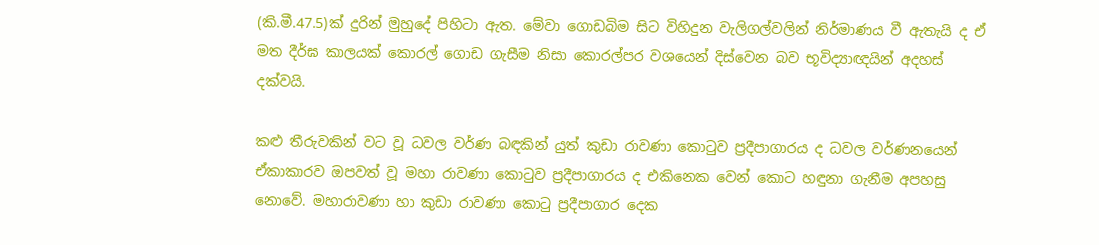(කි.මී.47.5)ක් දුරින් මුහුදේ පිහිටා ඇත. මේවා ගොඩබිම සිට විහිදුන වැලිගල්වලින් නිර්මාණය වී ඇතැයි ද ඒ මත දීර්ඝ කාලයක් කොරල් ගොඩ ගැසීම නිසා කොරල්පර වශයෙන් දිස්වෙන බව භූවිද්‍යාඥයින් අදහස් දක්වයි.

කළු තීරුවකින් වට වූ ධවල වර්ණ බඳකින් යුත් කුඩා රාවණා කොටුව ප්‍රදීපාගාරය ද ධවල වර්ණනයෙන් ඒකාකාරව ඔපවත් වූ මහා රාවණා කොටුව ප්‍රදීපාගාරය ද එකිනෙක වෙන් කොට හඳුනා ගැනීම අපහසු නොවේ. මහාරාවණා හා කුඩා රාවණා කොටු ප්‍රදීපාගාර දෙක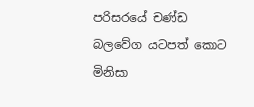පරිසරයේ චණ්ඩ බලවේග යටපත් කොට මිනිසා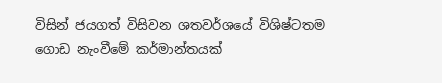විසින් ජයගත් විසිවන ශතවර්ශයේ විශිෂ්ටතම ගොඩ නැංවීමේ කර්මාන්තයක්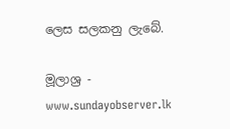ලෙස සලකනු ලැබේ.

මූලාශ්‍ර - www.sundayobserver.lk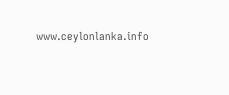www.ceylonlanka.info